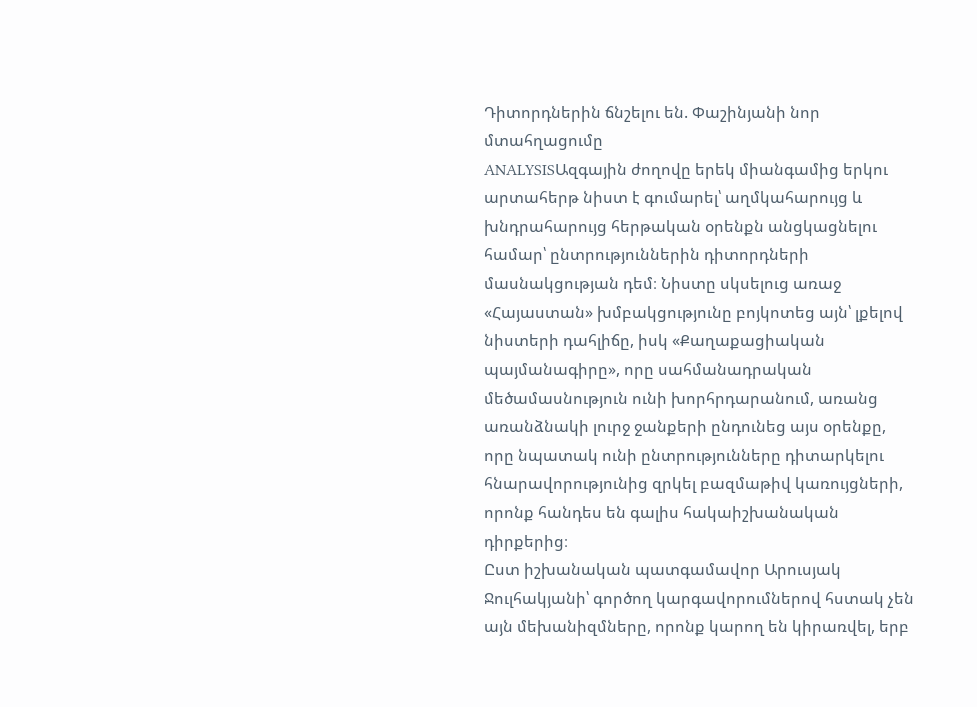Դիտորդներին ճնշելու են. Փաշինյանի նոր մտահղացումը
ANALYSISԱզգային ժողովը երեկ միանգամից երկու արտահերթ նիստ է գումարել՝ աղմկահարույց և խնդրահարույց հերթական օրենքն անցկացնելու համար՝ ընտրություններին դիտորդների մասնակցության դեմ։ Նիստը սկսելուց առաջ «Հայաստան» խմբակցությունը բոյկոտեց այն՝ լքելով նիստերի դահլիճը, իսկ «Քաղաքացիական պայմանագիրը», որը սահմանադրական մեծամասնություն ունի խորհրդարանում, առանց առանձնակի լուրջ ջանքերի ընդունեց այս օրենքը, որը նպատակ ունի ընտրությունները դիտարկելու հնարավորությունից զրկել բազմաթիվ կառույցների, որոնք հանդես են գալիս հակաիշխանական դիրքերից։
Ըստ իշխանական պատգամավոր Արուսյակ Ջուլհակյանի՝ գործող կարգավորումներով հստակ չեն այն մեխանիզմները, որոնք կարող են կիրառվել, երբ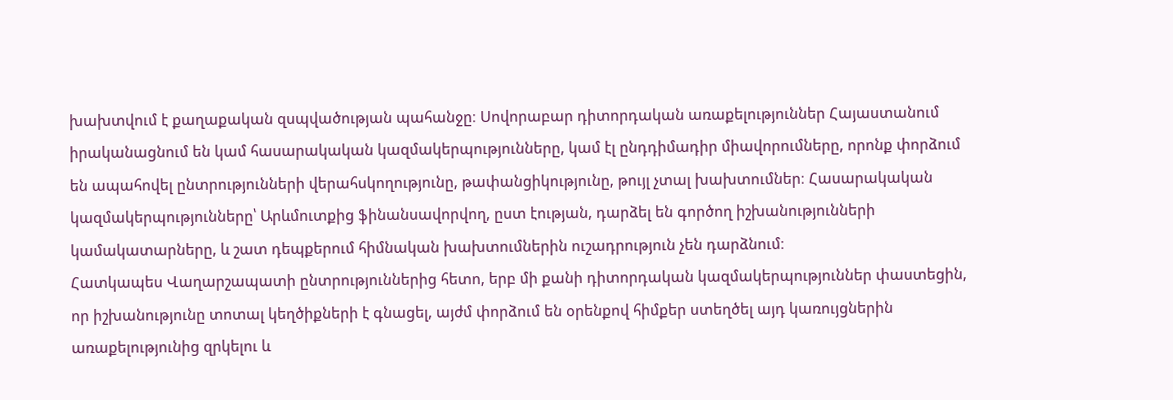խախտվում է քաղաքական զսպվածության պահանջը։ Սովորաբար դիտորդական առաքելություններ Հայաստանում իրականացնում են կամ հասարակական կազմակերպությունները, կամ էլ ընդդիմադիր միավորումները, որոնք փորձում են ապահովել ընտրությունների վերահսկողությունը, թափանցիկությունը, թույլ չտալ խախտումներ։ Հասարակական կազմակերպությունները՝ Արևմուտքից ֆինանսավորվող, ըստ էության, դարձել են գործող իշխանությունների կամակատարները, և շատ դեպքերում հիմնական խախտումներին ուշադրություն չեն դարձնում։
Հատկապես Վաղարշապատի ընտրություններից հետո, երբ մի քանի դիտորդական կազմակերպություններ փաստեցին, որ իշխանությունը տոտալ կեղծիքների է գնացել, այժմ փորձում են օրենքով հիմքեր ստեղծել այդ կառույցներին առաքելությունից զրկելու և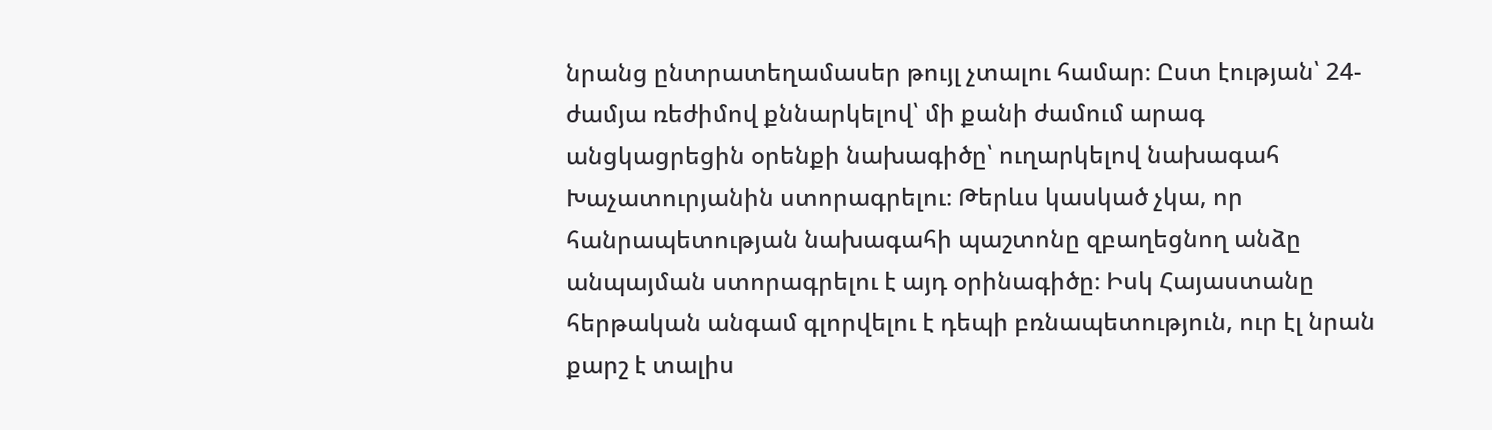նրանց ընտրատեղամասեր թույլ չտալու համար։ Ըստ էության՝ 24-ժամյա ռեժիմով քննարկելով՝ մի քանի ժամում արագ անցկացրեցին օրենքի նախագիծը՝ ուղարկելով նախագահ Խաչատուրյանին ստորագրելու։ Թերևս կասկած չկա, որ հանրապետության նախագահի պաշտոնը զբաղեցնող անձը անպայման ստորագրելու է այդ օրինագիծը։ Իսկ Հայաստանը հերթական անգամ գլորվելու է դեպի բռնապետություն, ուր էլ նրան քարշ է տալիս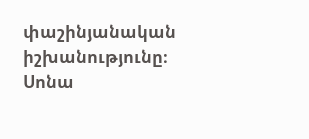փաշինյանական իշխանությունը։
Սոնա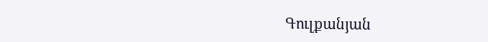Գուլքանյան